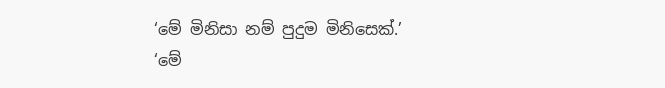‘මේ මිනිසා නම් පුදුම මිනිසෙක්.’
‘මේ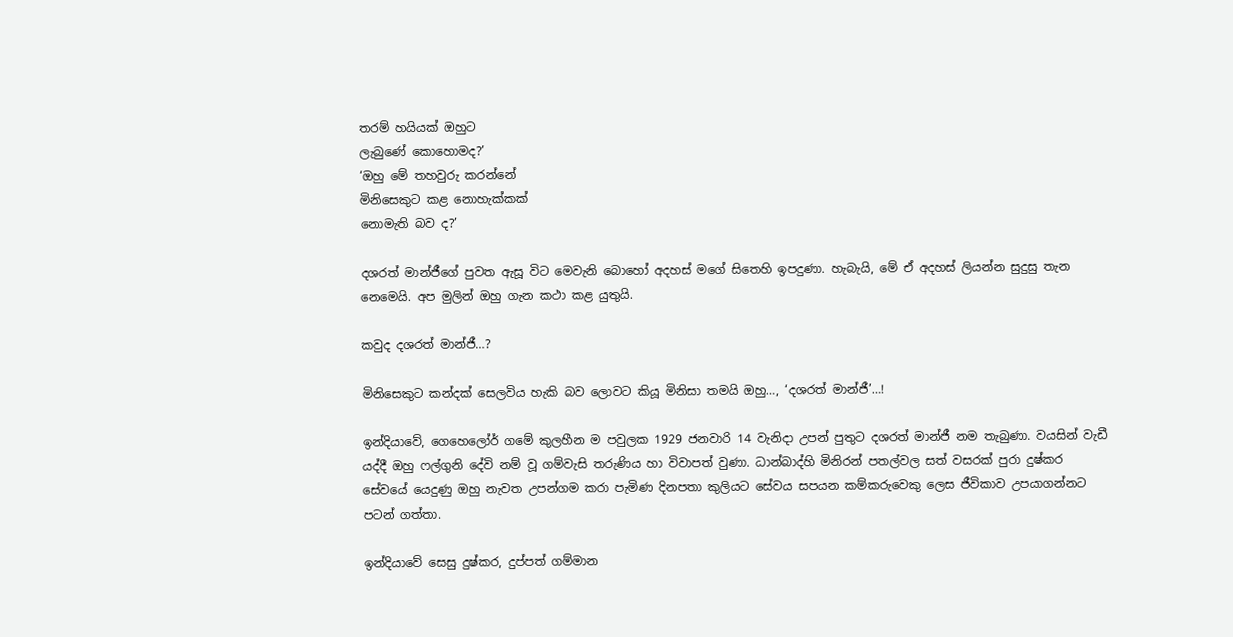තරම් හයියක් ඔහුට
ලැබුණේ කොහොමද?’
‘ඔහු මේ තහවුරු කරන්නේ
මිනිසෙකුට කළ නොහැක්කක්
නොමැති බව ද?’

දශරත් මාන්ජීගේ පුවත ඇසූ විට මෙවැනි බොහෝ අදහස් මගේ සිතෙහි ඉපදුණා. හැබැයි, මේ ඒ අදහස් ලියන්න සුදුසු තැන නෙමෙයි. අප මුලින් ඔහු ගැන කථා කළ යුතුයි.

කවුද දශරත් මාන්ජී…?

මිනිසෙකුට කන්දක් සෙලවිය හැකි බව ලොවට කියූ මිනිසා තමයි ඔහු…, ‘දශරත් මාන්ජී’…!

ඉන්දියාවේ, ගෙහෙලෝර් ගමේ කුලහීන ම පවුලක 1929 ජනවාරි 14 වැනිදා උපන් පුතුට දශරත් මාන්ජී නම තැබුණා. වයසින් වැඩී යද්දී ඔහු ෆල්ගුනි දේවි නම් වූ ගම්වැසි තරුණිය හා විවාපත් වුණා. ධාන්බාද්හි මිනිරන් පතල්වල සත් වසරක් පුරා දුෂ්කර සේවයේ යෙදුණු ඔහු නැවත උපන්ගම කරා පැමිණ දිනපතා කුලියට සේවය සපයන කම්කරුවෙකු ලෙස ජීවිකාව උපයාගන්නට පටන් ගත්තා.

ඉන්දියාවේ සෙසු දුෂ්කර, දුප්පත් ගම්මාන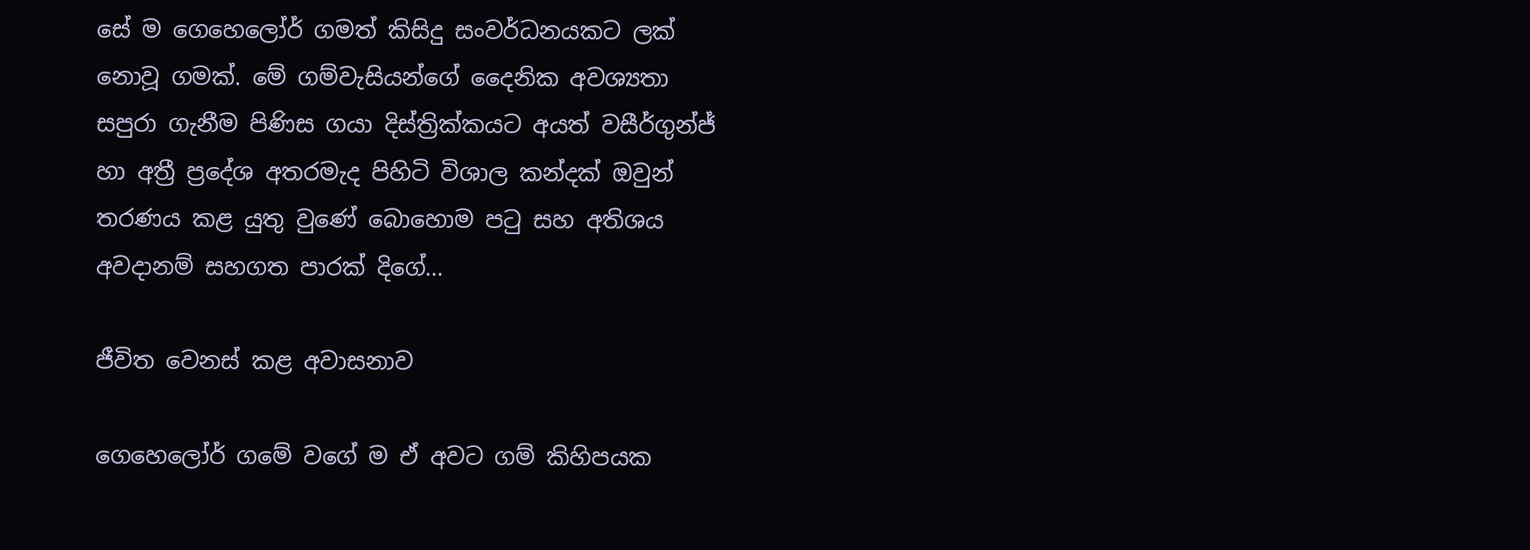සේ ම ගෙහෙලෝර් ගමත් කිසිදු සංවර්ධනයකට ලක් නොවූ ගමක්. මේ ගම්වැසියන්ගේ දෛනික අවශ්‍යතා සපුරා ගැනීම පිණිස ගයා දිස්ත්‍රික්කයට අයත් වසීර්ගුන්ජ් හා අත්‍රී ප්‍රදේශ අතරමැද පිහිටි විශාල කන්දක් ඔවුන් තරණය කළ යුතු වුණේ බොහොම පටු සහ අතිශය අවදානම් සහගත පාරක් දිගේ…

ජීවිත වෙනස් කළ අවාසනාව

ගෙහෙලෝර් ගමේ වගේ ම ඒ අවට ගම් කිහිපයක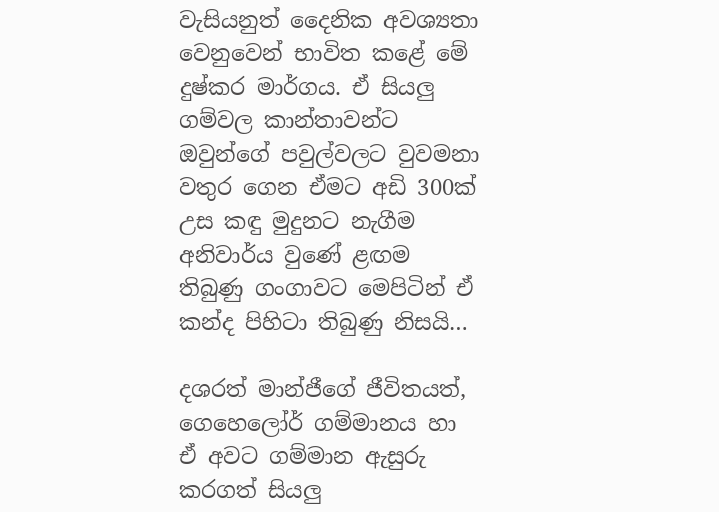වැසියනුත් දෛනික අවශ්‍යතා වෙනුවෙන් භාවිත කළේ මේ දුෂ්කර මාර්ගය. ඒ සියලු ගම්වල කාන්තාවන්ට ඔවුන්ගේ පවුල්වලට වුවමනා වතුර ගෙන ඒමට අඩි 300ක් උස කඳු මුදුනට නැගීම අනිවාර්ය වුණේ ළඟම තිබුණු ගංගාවට මෙපිටින් ඒ කන්ද පිහිටා තිබුණු නිසයි…

දශරත් මාන්ජීගේ ජීවිතයත්, ගෙහෙලෝර් ගම්මානය හා ඒ අවට ගම්මාන ඇසුරු කරගත් සියලු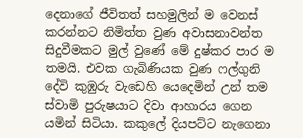දෙනාගේ ජීවිතත් සහමුලින් ම වෙනස් කරන්නට නිමිත්ත වුණ අවාසනාවන්ත සිදුවීමකට මුල් වුණේ මේ දුෂ්කර පාර ම තමයි. එවක ගැබිණියක වුණ ෆල්ගුනි දේවි කුඹුරු වැඩෙහි යෙදෙමින් උන් තම ස්වාමි පුරුෂයාට දිවා ආහාරය ගෙන යමින් සිටියා. කකුලේ දියපට්ට නැගෙනා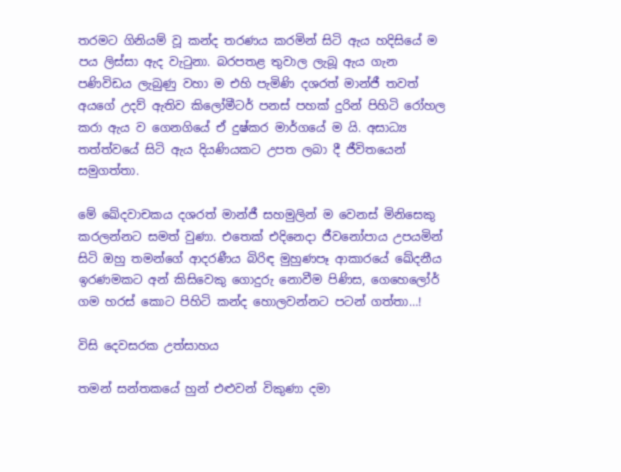තරමට ගිනියම් වූ කන්ද තරණය කරමින් සිටි ඇය හදිසියේ ම පය ලිස්සා ඇද වැටුනා. බරපතළ තුවාල ලැබූ ඇය ගැන පණිවිඩය ලැබුණු වහා ම එහි පැමිණි දශරත් මාන්ජී තවත් අයගේ උදව් ඇතිව කිලෝමීටර් පනස් පහක් දුරින් පිහිටි රෝහල කරා ඇය ව ගෙනගියේ ඒ දුෂ්කර මාර්ගයේ ම යි. අසාධ්‍ය තත්ත්වයේ සිටි ඇය දියණියකට උපත ලබා දී ජීවිතයෙන් සමුගත්තා.

මේ ඛේදවාචකය දශරත් මාන්ජී සහමුලින් ම වෙනස් මිනිසෙකු කරලන්නට සමත් වුණා. එතෙක් එදිනෙදා ජීවනෝපාය උපයමින් සිටි ඔහු තමන්ගේ ආදරණීය බිරිඳ මුහුණපෑ ආකාරයේ ඛේදනීය ඉරණමකට අන් කිසිවෙකු ගොදුරු නොවීම පිණිස, ගෙහෙලෝර් ගම හරස් කොට පිහිටි කන්ද හොලවන්නට පටන් ගත්තා…!

විසි දෙවසරක උත්සාහය

තමන් සන්තකයේ හුන් එළුවන් විකුණා දමා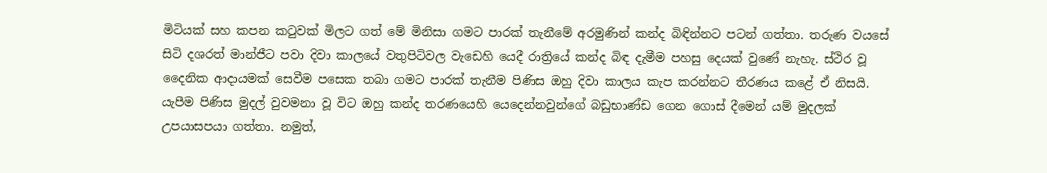මිටියක් සහ කපන කටුවක් මිලට ගත් මේ මිනිසා ගමට පාරක් තැනීමේ අරමුණින් කන්ද බිඳින්නට පටන් ගත්තා. තරුණ වයසේ සිටි දශරත් මාන්ජීට පවා දිවා කාලයේ වතුපිටිවල වැඩෙහි යෙදී රාත්‍රියේ කන්ද බිඳ දැමීම පහසු දෙයක් වුණේ නැහැ. ස්ථිර වූ දෛනික ආදායමක් සෙවීම පසෙක තබා ගමට පාරක් තැනීම පිණිස ඔහු දිවා කාලය කැප කරන්නට තීරණය කළේ ඒ නිසයි. යැපීම පිණිස මුදල් වුවමනා වූ විට ඔහු කන්ද තරණයෙහි යෙදෙන්නවුන්ගේ බඩුභාණ්ඩ ගෙන ගොස් දීමෙන් යම් මුදලක් උපයාසපයා ගත්තා. නමුත්,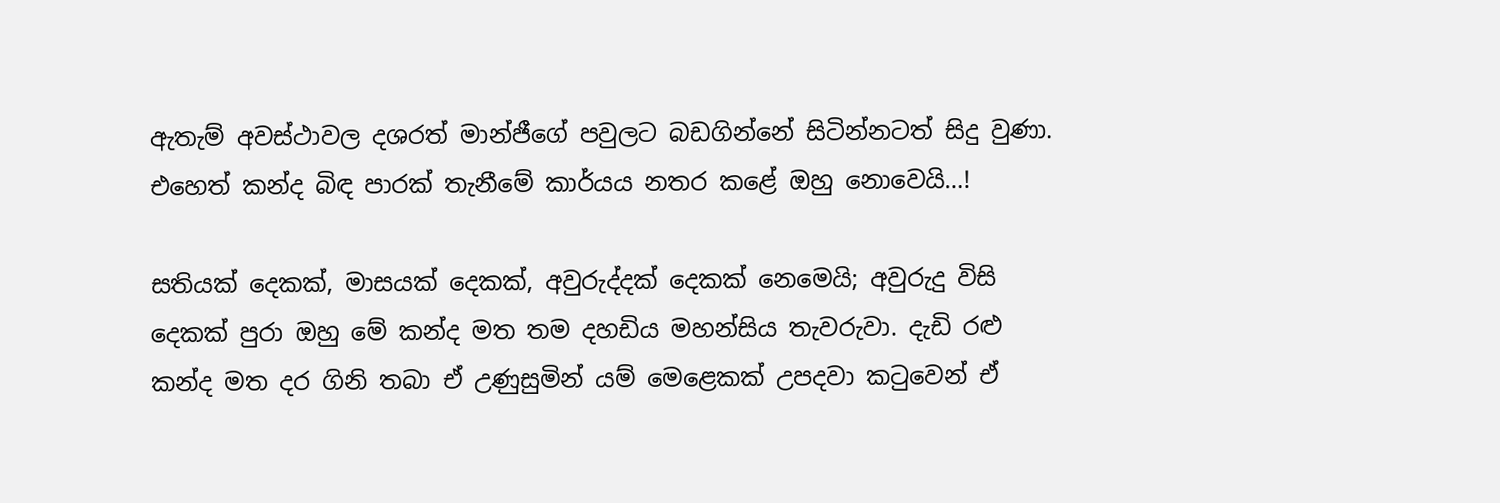ඇතැම් අවස්ථාවල දශරත් මාන්ජීගේ පවුලට බඩගින්නේ සිටින්නටත් සිදු වුණා. එහෙත් කන්ද බිඳ පාරක් තැනීමේ කාර්යය නතර කළේ ඔහු නොවෙයි…!

සතියක් දෙකක්, මාසයක් දෙකක්, අවුරුද්දක් දෙකක් නෙමෙයි; අවුරුදු විසි දෙකක් පුරා ඔහු මේ කන්ද මත තම දහඩිය මහන්සිය තැවරුවා. දැඩි රළු කන්ද මත දර ගිනි තබා ඒ උණුසුමින් යම් මෙළෙකක් උපදවා කටුවෙන් ඒ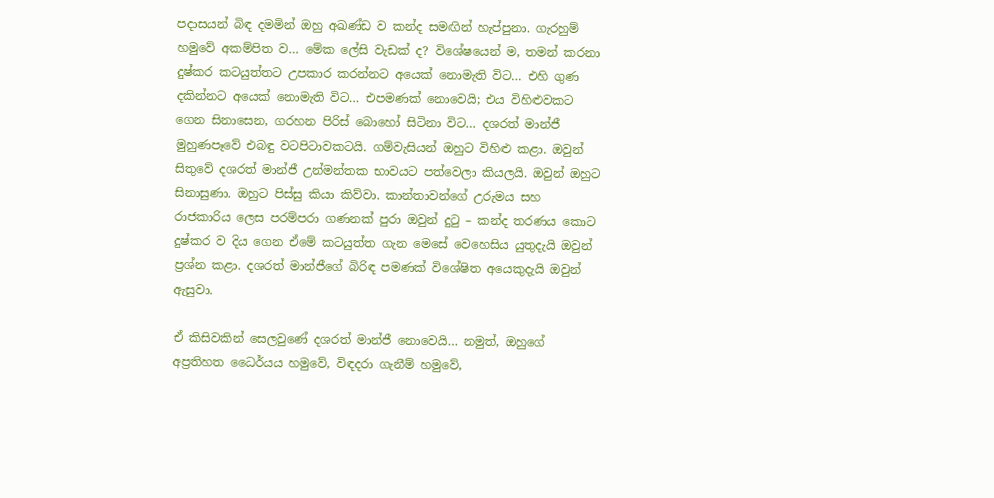පදාසයන් බිඳ දමමින් ඔහු අඛණ්ඩ ව කන්ද සමඟින් හැප්පුනා. ගැරහුම් හමුවේ අකම්පිත ව… මේක ලේසි වැඩක් ද? විශේෂයෙන් ම, තමන් කරනා දුෂ්කර කටයුත්තට උපකාර කරන්නට අයෙක් නොමැති විට… එහි ගුණ දකින්නට අයෙක් නොමැති විට… එපමණක් නොවෙයි; එය විහිළුවකට ගෙන සිනාසෙන, ගරහන පිරිස් බොහෝ සිටිනා විට… දශරත් මාන්ජී මුහුණපෑවේ එබඳු වටපිටාවකටයි. ගම්වැසියන් ඔහුට විහිළු කළා. ඔවුන් සිතුවේ දශරත් මාන්ජී උන්මන්තක භාවයට පත්වෙලා කියලයි. ඔවුන් ඔහුට සිනාසුණා. ඔහුට පිස්සු කියා කිව්වා. කාන්තාවන්ගේ උරුමය සහ රාජකාරිය ලෙස පරම්පරා ගණනක් පුරා ඔවුන් දුටු – කන්ද තරණය කොට දුෂ්කර ව දිය ගෙන ඒමේ කටයුත්ත ගැන මෙසේ වෙහෙසිය යුතුදැයි ඔවුන් ප්‍රශ්න කළා. දශරත් මාන්ජීගේ බිරිඳ පමණක් විශේෂිත අයෙකුදැයි ඔවුන් ඇසුවා.

ඒ කිසිවකින් සෙලවුණේ දශරත් මාන්ජී නොවෙයි… නමුත්, ඔහුගේ අප්‍රතිහත ධෛර්යය හමුවේ, විඳදරා ගැනීම් හමුවේ,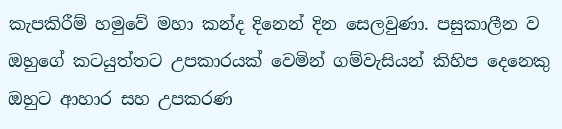කැපකිරීම් හමුවේ මහා කන්ද දිනෙන් දින සෙලවුණා. පසුකාලීන ව ඔහුගේ කටයුත්තට උපකාරයක් වෙමින් ගම්වැසියන් කිහිප දෙනෙකු ඔහුට ආහාර සහ උපකරණ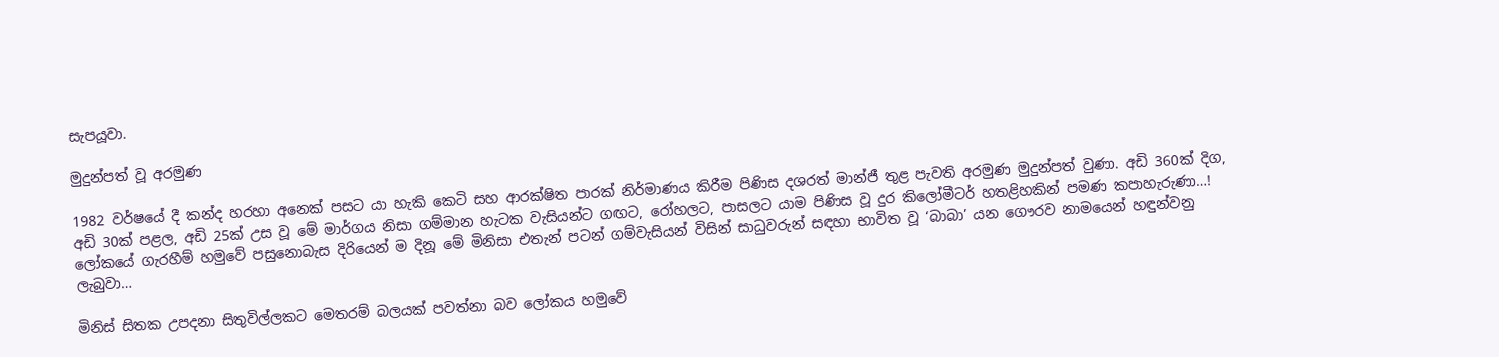සැපයූවා.

මුදුන්පත් වූ අරමුණ

1982 වර්ෂයේ දී කන්ද හරහා අනෙක් පසට යා හැකි කෙටි සහ ආරක්ෂිත පාරක් නිර්මාණය කිරීම පිණිස දශරත් මාන්ජී තුළ පැවති අරමුණ මුදුන්පත් වුණා. අඩි 360ක් දිග, අඩි 30ක් පළල, අඩි 25ක් උස වූ මේ මාර්ගය නිසා ගම්මාන හැටක වැසියන්ට ගඟට, රෝහලට, පාසලට යාම පිණිස වූ දුර කිලෝමීටර් හතළිහකින් පමණ කපාහැරුණා…! ලෝකයේ ගැරහීම් හමුවේ පසුනොබැස දිරියෙන් ම දිනූ මේ මිනිසා එතැන් පටන් ගම්වැසියන් විසින් සාධුවරුන් සඳහා භාවිත වූ ‘බාබා’ යන ගෞරව නාමයෙන් හඳුන්වනු ලැබුවා…

මිනිස් සිතක උපදනා සිතුවිල්ලකට මෙතරම් බලයක් පවත්නා බව ලෝකය හමුවේ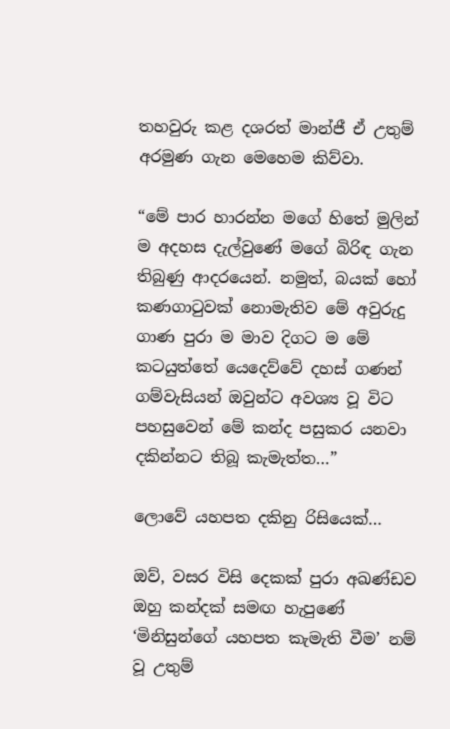තහවුරු කළ දශරත් මාන්ජී ඒ උතුම් අරමුණ ගැන මෙහෙම කිව්වා.

“මේ පාර හාරන්න මගේ හිතේ මුලින් ම අදහස දැල්වුණේ මගේ බිරිඳ ගැන තිබුණු ආදරයෙන්. නමුත්, බයක් හෝ කණගාටුවක් නොමැතිව මේ අවුරුදු ගාණ පුරා ම මාව දිගට ම මේ කටයුත්තේ යෙදෙව්වේ දහස් ගණන් ගම්වැසියන් ඔවුන්ට අවශ්‍ය වූ විට පහසුවෙන් මේ කන්ද පසුකර යනවා දකින්නට තිබූ කැමැත්ත…”

ලොවේ යහපත දකිනු රිසියෙක්…

ඔව්, වසර විසි දෙකක් පුරා අඛණ්ඩව ඔහු කන්දක් සමඟ හැපුණේ ‘මිනිසුන්ගේ යහපත කැමැති වීම’ නම් වූ උතුම්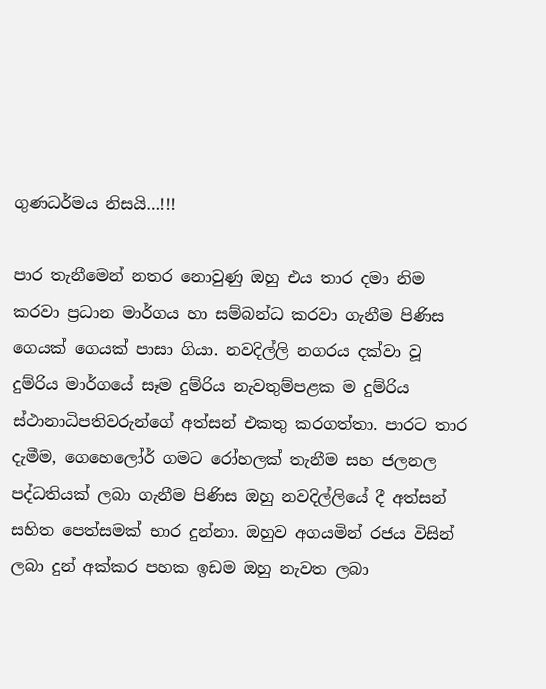ගුණධර්මය නිසයි…!!!

පාර තැනීමෙන් නතර නොවුණු ඔහු එය තාර දමා නිම කරවා ප්‍රධාන මාර්ගය හා සම්බන්ධ කරවා ගැනීම පිණිස ගෙයක් ගෙයක් පාසා ගියා. නවදිල්ලි නගරය දක්වා වූ දුම්රිය මාර්ගයේ සෑම දුම්රිය නැවතුම්පළක ම දුම්රිය ස්ථානාධිපතිවරුන්ගේ අත්සන් එකතු කරගත්තා. පාරට තාර දැමීම, ගෙහෙලෝර් ගමට රෝහලක් තැනීම සහ ජලනල පද්ධතියක් ලබා ගැනීම පිණිස ඔහු නවදිල්ලියේ දී අත්සන් සහිත පෙත්සමක් භාර දුන්නා. ඔහුව අගයමින් රජය විසින් ලබා දුන් අක්කර පහක ඉඩම ඔහු නැවත ලබා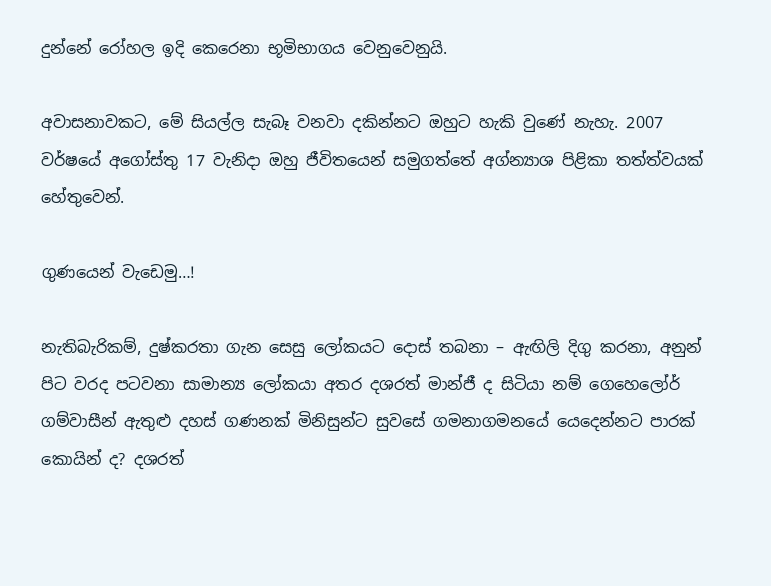දුන්නේ රෝහල ඉදි කෙරෙනා භූමිභාගය වෙනුවෙනුයි.

අවාසනාවකට, මේ සියල්ල සැබෑ වනවා දකින්නට ඔහුට හැකි වුණේ නැහැ. 2007 වර්ෂයේ අගෝස්තු 17 වැනිදා ඔහු ජීවිතයෙන් සමුගත්තේ අග්න්‍යාශ පිළිකා තත්ත්වයක් හේතුවෙන්.

ගුණයෙන් වැඩෙමු…!

නැතිබැරිකම්, දුෂ්කරතා ගැන සෙසු ලෝකයට දොස් තබනා – ඇඟිලි දිගු කරනා, අනුන් පිට වරද පටවනා සාමාන්‍ය ලෝකයා අතර දශරත් මාන්ජී ද සිටියා නම් ගෙහෙලෝර් ගම්වාසීන් ඇතුළු දහස් ගණනක් මිනිසුන්ට සුවසේ ගමනාගමනයේ යෙදෙන්නට පාරක් කොයින් ද? දශරත්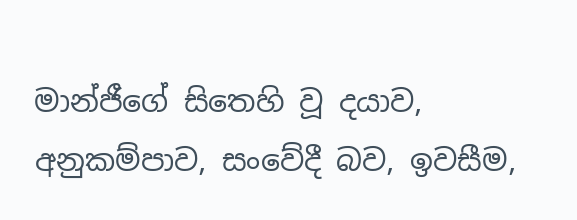මාන්ජීගේ සිතෙහි වූ දයාව, අනුකම්පාව, සංවේදී බව, ඉවසීම,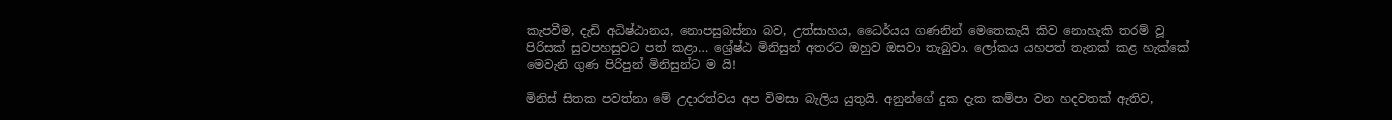කැපවීම, දැඩි අධිෂ්ඨානය, නොපසුබස්නා බව, උත්සාහය, ධෛර්යය ගණනින් මෙතෙකැයි කිව නොහැකි තරම් වූ පිරිසක් සුවපහසුවට පත් කළා… ශ්‍රේෂ්ඨ මිනිසුන් අතරට ඔහුව ඔසවා තැබුවා. ලෝකය යහපත් තැනක් කළ හැක්කේ මෙවැනි ගුණ පිරිපුන් මිනිසුන්ට ම යි!

මිනිස් සිතක පවත්නා මේ උදාරත්වය අප විමසා බැලිය යුතුයි. අනුන්ගේ දුක දැක කම්පා වන හදවතක් ඇතිව,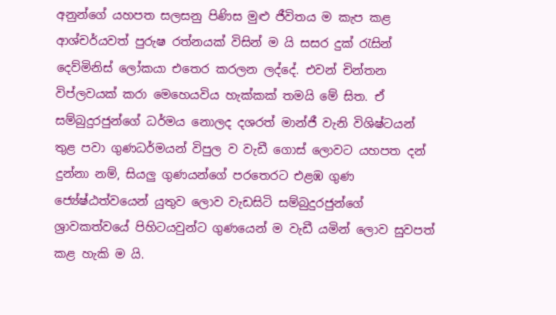අනුන්ගේ යහපත සලසනු පිණිස මුළු ජීවිතය ම කැප කළ ආශ්චර්යවත් පුරුෂ රත්නයක් විසින් ම යි සසර දුක් රැසින් දෙව්මිනිස් ලෝකයා එතෙර කරලන ලද්දේ. එවන් චින්තන විප්ලවයක් කරා මෙහෙයවිය හැක්කක් තමයි මේ සිත. ඒ
සම්බුදුරජුන්ගේ ධර්මය නොලද දශරත් මාන්ජී වැනි විශිෂ්ටයන් තුළ පවා ගුණධර්මයන් විපුල ව වැඩී ගොස් ලොවට යහපත දන් දුන්නා නම්, සියලු ගුණයන්ගේ පරතෙරට එළඹ ගුණ ජ්‍යේෂ්ඨත්වයෙන් යුතුව ලොව වැඩසිටි සම්බුදුරජුන්ගේ ශ්‍රාවකත්වයේ පිහිටයවුන්ට ගුණයෙන් ම වැඩී යමින් ලොව සුවපත් කළ හැකි ම යි.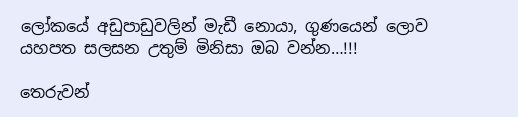ලෝකයේ අඩුපාඩුවලින් මැඩී නොයා, ගුණයෙන් ලොව යහපත සලසන උතුම් මිනිසා ඔබ වන්න…!!!

තෙරුවන්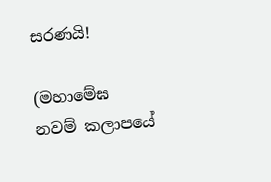සරණයි!

(මහාමේඝ නවම් කලාපයේ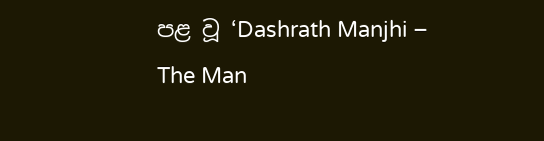පළ වූ ‘Dashrath Manjhi – The Man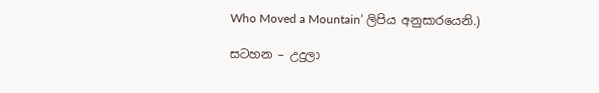Who Moved a Mountain’ ලිපිය අනුසාරයෙනි.)

සටහන – උදුලා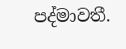පද්මාවතී.